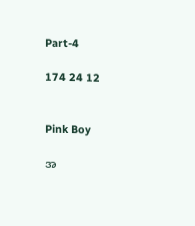Part-4

174 24 12


Pink Boy

အ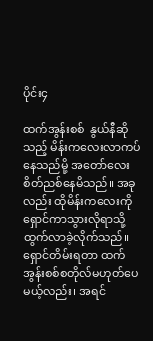ပိုင်း၄

ထက်အွန်းစစ်  နွယ်နီဆိုသည့် မိန်းကလေးလာကပ်နေသည်မို့ အတော်လေးစိတ်ညစ်နေမိသည်။ အခုလည်း ထိုမိန်းကလေးကို ရှောင်ကာသွားလိုရာသို့ ထွက်လာခဲ့လိုက်သည်။ ရှောင်တိမ်းရတာ ထက်အွန်းစစ်စတိုလ်မဟုတ်ပေမယ့်လည်း၊ အရင်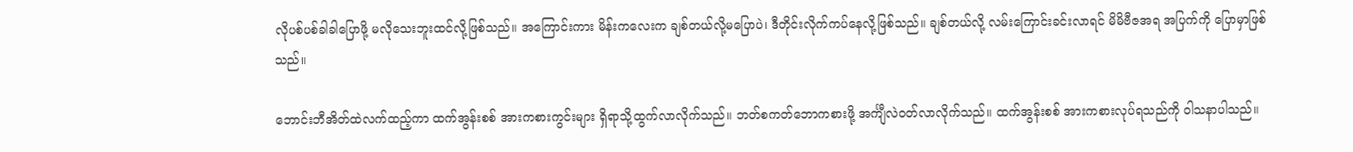လိုပစ်ပစ်ခါခါပြောဖို့ မလိုသေးဘူးထင်လို့ဖြစ်သည်။ အကြောင်းကား မိန်းကလေးက ချစ်တယ်လို့မပြောပဲ၊ ဒီတိုင်းလိုက်ကပ်နေလို့ဖြစ်သည်။ ချစ်တယ်လို့ လမ်းကြောင်းခင်းလာရင် မိမိဗီဇအရ အပြက်ကို ပြောမှာဖြစ်သည်။

ဘောင်းဘီအိတ်ထဲလက်ထည့်ကာ ထက်အွန်းစစ် အားကစားကွင်းများ ရှိရာသို့ထွက်လာလိုက်သည်။ ဘတ်စကတ်ဘောကစားဖို့ အင်္ကျီလဲဝတ်လာလိုက်သည်။ ထက်အွန်းစစ် အားကစားလုပ်ရသည်ကို ဝါသနာပါသည်။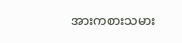အားကစားသမား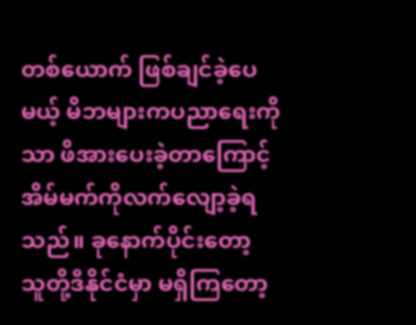တစ်ယောက် ဖြစ်ချင်ခဲ့ပေမယ့် မိဘများကပညာရေးကိုသာ ဖိအားပေးခဲ့တာကြောင့် အိမ်မက်ကိုလက်လျော့ခဲ့ရသည်။ ခုနောက်ပိုင်းတော့ သူတို့ဒီနိုင်ငံမှာ မရှိကြတော့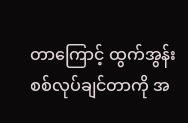တာကြောင့် ထွက်အွန်းစစ်လုပ်ချင်တာကို အ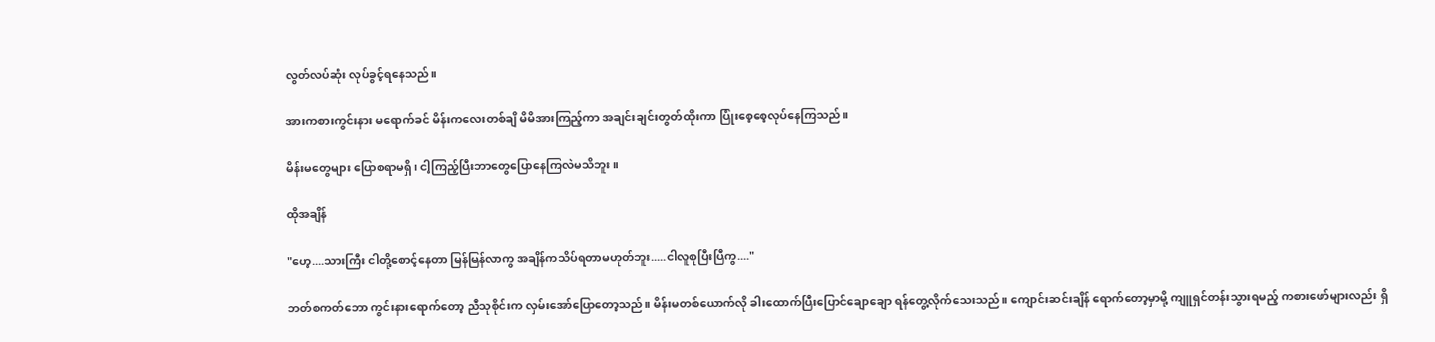လွတ်လပ်ဆုံး လုပ်ခွင့်ရနေသည်။

အားကစားကွင်းနား မရောက်ခင် မိန်းကလေးတစ်ချိ မိမိအားကြည့်ကာ အချင်းချင်းတွတ်ထိုးကာ ပြုံးစေ့စေ့လုပ်နေကြသည်။

မိန်းမတွေများ ပြောစရာမရှိ၊ ငါ့ကြည့်ပြီးဘာတွေပြောနေကြလဲမသိဘူး။

ထိုအချိန်

"ဟေ့....သားကြီး ငါတို့စောင့်နေတာ မြန်မြန်လာကွ အချိန်ကသိပ်ရတာမဟုတ်ဘူး.....ငါလူစုပြီးပြီကွ...."

ဘတ်စကတ်ဘော ကွင်းနားရောက်တော့ ညီသုစိုင်းက လှမ်းအော်ပြောတော့သည်။ မိန်းမတစ်ယောက်လို ခါးထောက်ပြီးပြောင်ချောချော ရန်တွေ့လိုက်သေးသည်။ ကျောင်းဆင်းချိန် ရောက်တော့မှာမို့ ကျူရှင်တန်းသွားရမည့် ကစားဖော်များလည်း ရှိ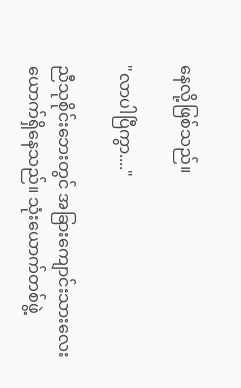နေလို့ဖြစ်သည်။

"လာပါပြီကွာ...."

ညီသုစိုင်းဘေးတွင် အခြားကျောင်းသားလေးယောက်ရှိနေသည်။ သုံးယောက်တစ်ဖွဲ့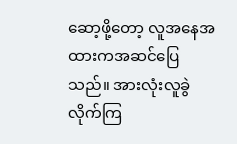ဆော့ဖို့တော့ လူအနေအထားကအဆင်ပြေသည်။ အားလုံးလူခွဲလိုက်ကြ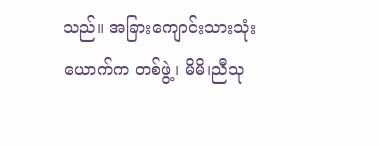သည်။ အခြားကျောင်းသားသုံးယောက်က တစ်ဖွဲ့၊ မိမိ၊ညီသု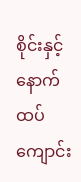စိုင်းနှင့် နောက်ထပ်ကျောင်း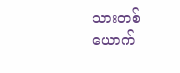သားတစ်ယောက်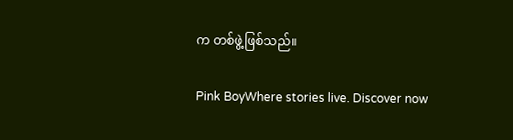က တစ်ဖွဲ့ဖြစ်သည်။

Pink BoyWhere stories live. Discover now